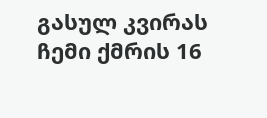გასულ კვირას ჩემი ქმრის 16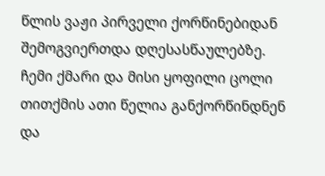წლის ვაჟი პირველი ქორწინებიდან შემოგვიერთდა დღესასწაულებზე. ჩემი ქმარი და მისი ყოფილი ცოლი თითქმის ათი წელია განქორწინდნენ და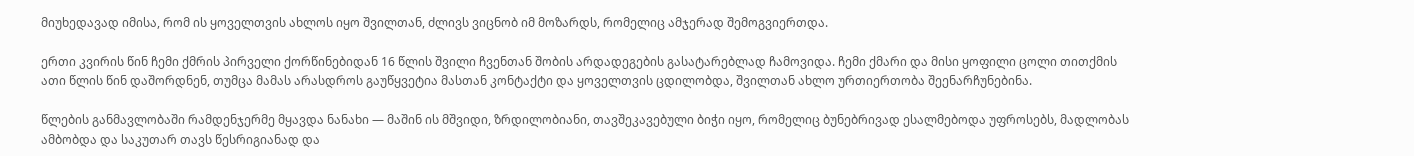მიუხედავად იმისა, რომ ის ყოველთვის ახლოს იყო შვილთან, ძლივს ვიცნობ იმ მოზარდს, რომელიც ამჯერად შემოგვიერთდა.

ერთი კვირის წინ ჩემი ქმრის პირველი ქორწინებიდან 16 წლის შვილი ჩვენთან შობის არდადეგების გასატარებლად ჩამოვიდა. ჩემი ქმარი და მისი ყოფილი ცოლი თითქმის ათი წლის წინ დაშორდნენ, თუმცა მამას არასდროს გაუწყვეტია მასთან კონტაქტი და ყოველთვის ცდილობდა, შვილთან ახლო ურთიერთობა შეენარჩუნებინა.

წლების განმავლობაში რამდენჯერმე მყავდა ნანახი — მაშინ ის მშვიდი, ზრდილობიანი, თავშეკავებული ბიჭი იყო, რომელიც ბუნებრივად ესალმებოდა უფროსებს, მადლობას ამბობდა და საკუთარ თავს წესრიგიანად და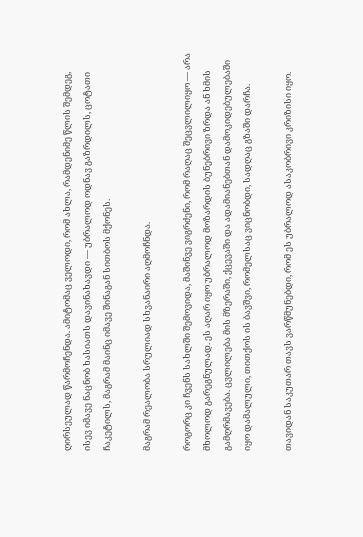ღირსეულად წარმოჩენდა. ამიტომაც ველოდი, რომ ახლა, რამდენიმე წლის შემდეგ, ისევ იმავე ნაცნობ ხასიათს დავინახავდი — უბრალოდ ოდნავ გაზრდილს, ცოტათი ჩაკეტილს, მაგრამ მაინც იმავე შინაგან სითბოს მქონეს.

მაგრამ რეალობა სრულიად სხვანაირი აღმოჩნდა.

როგორც კი ჩვენს სახლში შემოვიდა, მაშინვე ვიგრძენი, რომ რაღაც შეცვლილიყო — არა მხოლოდ გარეგნულად. ეს აღარ იყო უბრალოდ მოზარდის ბუნებრივი ზრდა ან ხმის გამღრმავება. ცვლილება მის მზერაში, ქცევაში და ადამიანებთან დამოკიდებულებაში იყო დამალული, თითქოს ის ბავშვი, რომელსაც ვიცნობდი, სადღაც გზაში დარჩა.

თავიდან საკუთარ თავს ვარწმუნებდი, რომ ეს უბრალოდ ასაკობრივი კრიზისი იყო.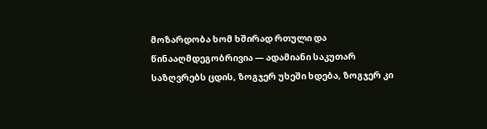მოზარდობა ხომ ხშირად რთული და წინააღმდეგობრივია — ადამიანი საკუთარ საზღვრებს ცდის, ზოგჯერ უხეში ხდება, ზოგჯერ კი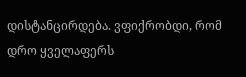დისტანცირდება. ვფიქრობდი, რომ დრო ყველაფერს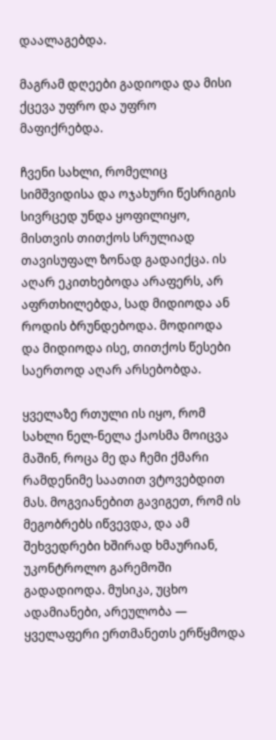დაალაგებდა.

მაგრამ დღეები გადიოდა და მისი ქცევა უფრო და უფრო მაფიქრებდა.

ჩვენი სახლი, რომელიც სიმშვიდისა და ოჯახური წესრიგის სივრცედ უნდა ყოფილიყო, მისთვის თითქოს სრულიად თავისუფალ ზონად გადაიქცა. ის აღარ ეკითხებოდა არაფერს, არ აფრთხილებდა, სად მიდიოდა ან როდის ბრუნდებოდა. მოდიოდა და მიდიოდა ისე, თითქოს წესები საერთოდ აღარ არსებობდა.

ყველაზე რთული ის იყო, რომ სახლი ნელ-ნელა ქაოსმა მოიცვა მაშინ, როცა მე და ჩემი ქმარი რამდენიმე საათით ვტოვებდით მას. მოგვიანებით გავიგეთ, რომ ის მეგობრებს იწვევდა, და ამ შეხვედრები ხშირად ხმაურიან, უკონტროლო გარემოში გადადიოდა. მუსიკა, უცხო ადამიანები, არეულობა — ყველაფერი ერთმანეთს ერწყმოდა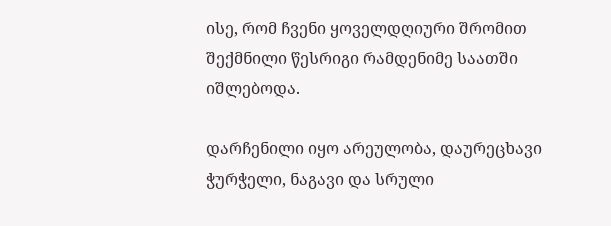ისე, რომ ჩვენი ყოველდღიური შრომით შექმნილი წესრიგი რამდენიმე საათში იშლებოდა.

დარჩენილი იყო არეულობა, დაურეცხავი ჭურჭელი, ნაგავი და სრული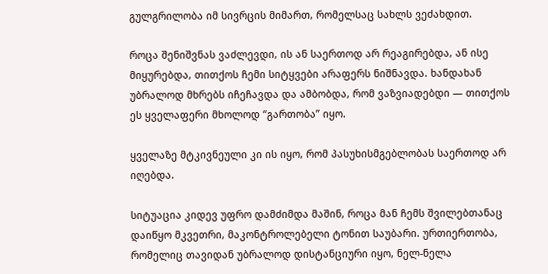გულგრილობა იმ სივრცის მიმართ, რომელსაც სახლს ვეძახდით.

როცა შენიშვნას ვაძლევდი, ის ან საერთოდ არ რეაგირებდა, ან ისე მიყურებდა, თითქოს ჩემი სიტყვები არაფერს ნიშნავდა. ხანდახან უბრალოდ მხრებს იჩეჩავდა და ამბობდა, რომ ვაზვიადებდი — თითქოს ეს ყველაფერი მხოლოდ “გართობა” იყო.

ყველაზე მტკივნეული კი ის იყო, რომ პასუხისმგებლობას საერთოდ არ იღებდა.

სიტუაცია კიდევ უფრო დამძიმდა მაშინ, როცა მან ჩემს შვილებთანაც დაიწყო მკვეთრი, მაკონტროლებელი ტონით საუბარი. ურთიერთობა, რომელიც თავიდან უბრალოდ დისტანციური იყო, ნელ-ნელა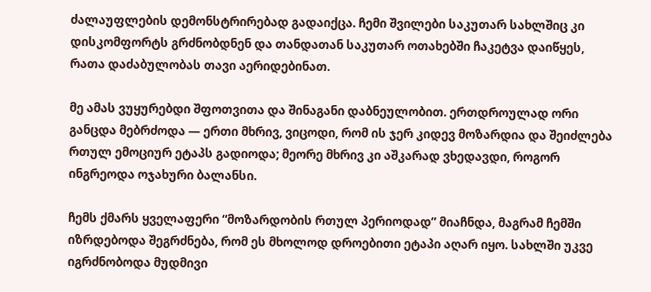ძალაუფლების დემონსტრირებად გადაიქცა. ჩემი შვილები საკუთარ სახლშიც კი დისკომფორტს გრძნობდნენ და თანდათან საკუთარ ოთახებში ჩაკეტვა დაიწყეს, რათა დაძაბულობას თავი აერიდებინათ.

მე ამას ვუყურებდი შფოთვითა და შინაგანი დაბნეულობით. ერთდროულად ორი განცდა მებრძოდა — ერთი მხრივ, ვიცოდი, რომ ის ჯერ კიდევ მოზარდია და შეიძლება რთულ ემოციურ ეტაპს გადიოდა; მეორე მხრივ კი აშკარად ვხედავდი, როგორ ინგრეოდა ოჯახური ბალანსი.

ჩემს ქმარს ყველაფერი “მოზარდობის რთულ პერიოდად” მიაჩნდა, მაგრამ ჩემში იზრდებოდა შეგრძნება, რომ ეს მხოლოდ დროებითი ეტაპი აღარ იყო. სახლში უკვე იგრძნობოდა მუდმივი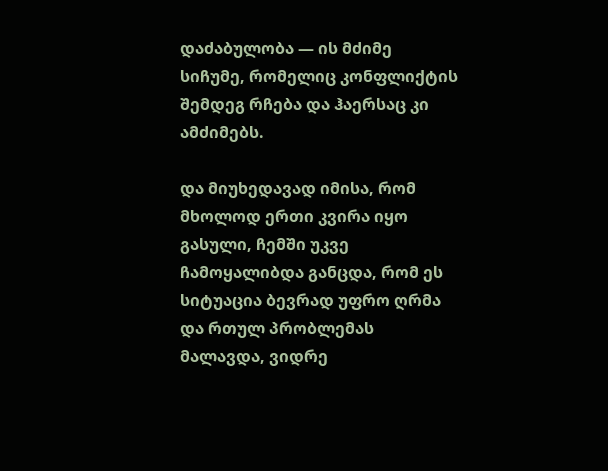დაძაბულობა — ის მძიმე სიჩუმე, რომელიც კონფლიქტის შემდეგ რჩება და ჰაერსაც კი ამძიმებს.

და მიუხედავად იმისა, რომ მხოლოდ ერთი კვირა იყო გასული, ჩემში უკვე ჩამოყალიბდა განცდა, რომ ეს სიტუაცია ბევრად უფრო ღრმა და რთულ პრობლემას მალავდა, ვიდრე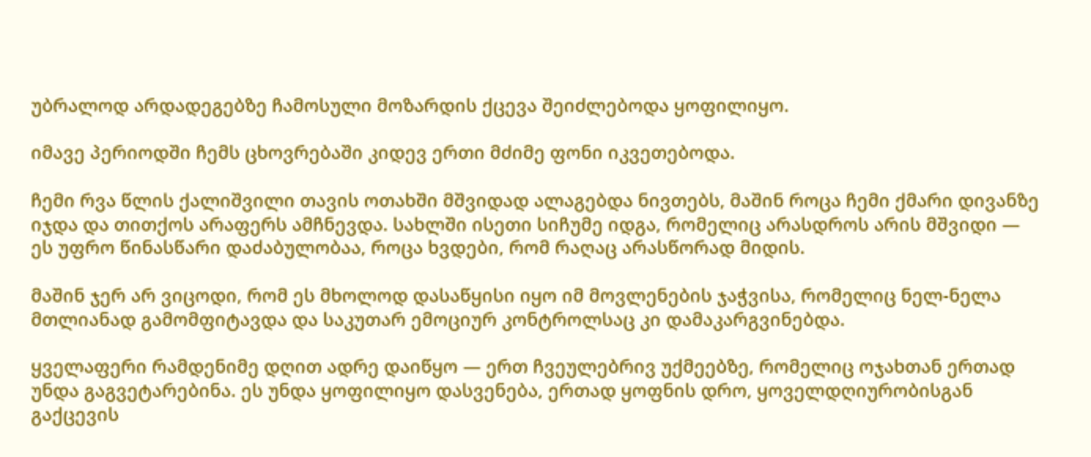უბრალოდ არდადეგებზე ჩამოსული მოზარდის ქცევა შეიძლებოდა ყოფილიყო.

იმავე პერიოდში ჩემს ცხოვრებაში კიდევ ერთი მძიმე ფონი იკვეთებოდა.

ჩემი რვა წლის ქალიშვილი თავის ოთახში მშვიდად ალაგებდა ნივთებს, მაშინ როცა ჩემი ქმარი დივანზე იჯდა და თითქოს არაფერს ამჩნევდა. სახლში ისეთი სიჩუმე იდგა, რომელიც არასდროს არის მშვიდი — ეს უფრო წინასწარი დაძაბულობაა, როცა ხვდები, რომ რაღაც არასწორად მიდის.

მაშინ ჯერ არ ვიცოდი, რომ ეს მხოლოდ დასაწყისი იყო იმ მოვლენების ჯაჭვისა, რომელიც ნელ-ნელა მთლიანად გამომფიტავდა და საკუთარ ემოციურ კონტროლსაც კი დამაკარგვინებდა.

ყველაფერი რამდენიმე დღით ადრე დაიწყო — ერთ ჩვეულებრივ უქმეებზე, რომელიც ოჯახთან ერთად უნდა გაგვეტარებინა. ეს უნდა ყოფილიყო დასვენება, ერთად ყოფნის დრო, ყოველდღიურობისგან გაქცევის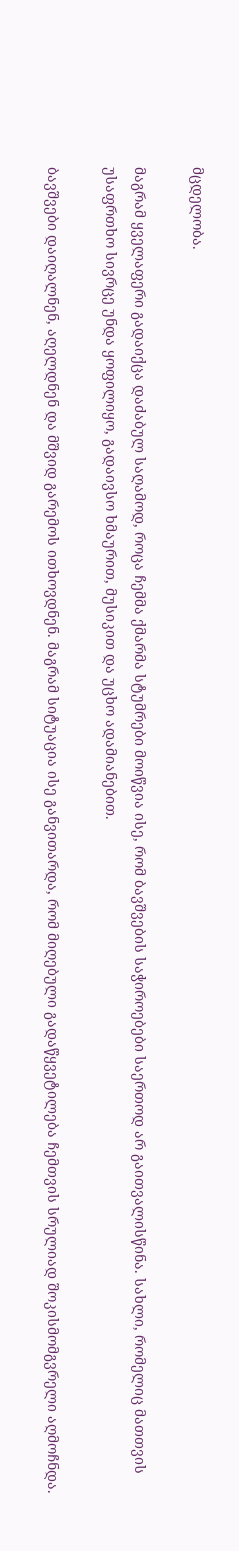მცდელობა.

მაგრამ ყველაფერი გადაიქცა დაძაბულ საღამოდ, როცა ჩემმა ქმარმა სტუმრები მოიწვია ისე, რომ ბავშვების საჭიროებები საერთოდ არ გაითვალისწინა. სახლი, რომელიც მათთვის უსაფრთხო სივრცე უნდა ყოფილიყო, გადაივსო ხმაურით, მუსიკით და უცხო ადამიანებით.

ბავშვები დაიღალნენ, აღელდნენ და მშვიდ გარემოს ითხოვდნენ. მაგრამ სიტუაცია ისე განვითარდა, რომ მიღებული გადაწყვეტილება ჩემთვის სრულიად შოკისმომგვრელი აღმოჩნდა.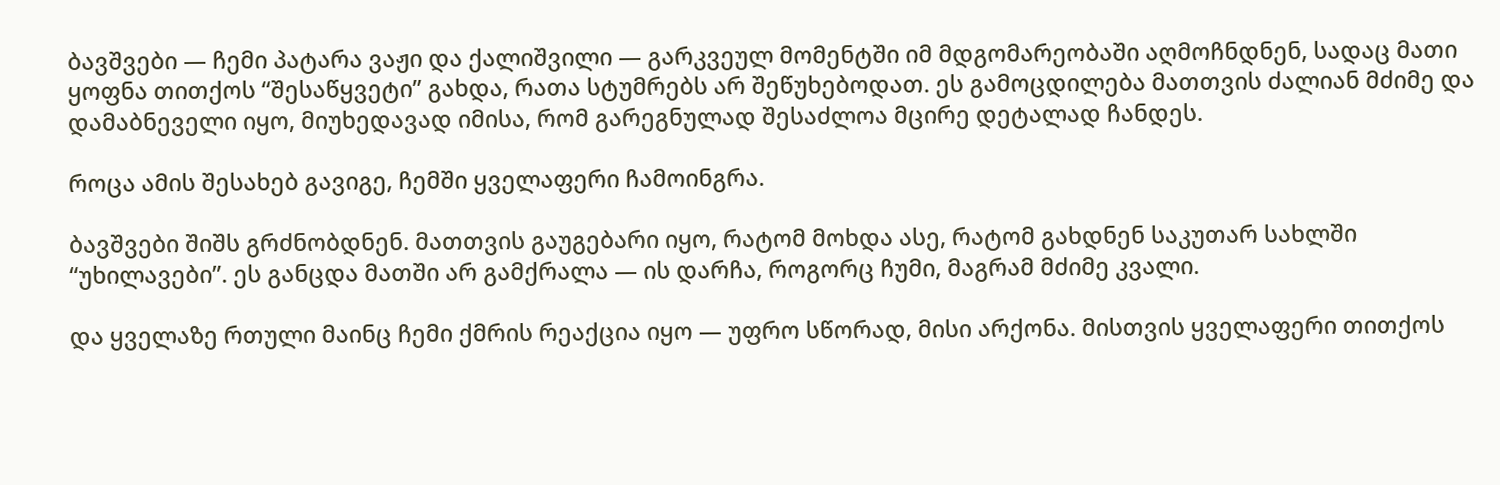ბავშვები — ჩემი პატარა ვაჟი და ქალიშვილი — გარკვეულ მომენტში იმ მდგომარეობაში აღმოჩნდნენ, სადაც მათი ყოფნა თითქოს “შესაწყვეტი” გახდა, რათა სტუმრებს არ შეწუხებოდათ. ეს გამოცდილება მათთვის ძალიან მძიმე და დამაბნეველი იყო, მიუხედავად იმისა, რომ გარეგნულად შესაძლოა მცირე დეტალად ჩანდეს.

როცა ამის შესახებ გავიგე, ჩემში ყველაფერი ჩამოინგრა.

ბავშვები შიშს გრძნობდნენ. მათთვის გაუგებარი იყო, რატომ მოხდა ასე, რატომ გახდნენ საკუთარ სახლში “უხილავები”. ეს განცდა მათში არ გამქრალა — ის დარჩა, როგორც ჩუმი, მაგრამ მძიმე კვალი.

და ყველაზე რთული მაინც ჩემი ქმრის რეაქცია იყო — უფრო სწორად, მისი არქონა. მისთვის ყველაფერი თითქოს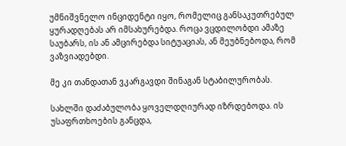უმნიშვნელო ინციდენტი იყო, რომელიც განსაკუთრებულ ყურადღებას არ იმსახურებდა. როცა ვცდილობდი ამაზე საუბარს, ის ან ამცირებდა სიტუაციას, ან მეუბნებოდა, რომ ვაზვიადებდი.

მე კი თანდათან ვკარგავდი შინაგან სტაბილურობას.

სახლში დაძაბულობა ყოველდღიურად იზრდებოდა. ის უსაფრთხოების განცდა,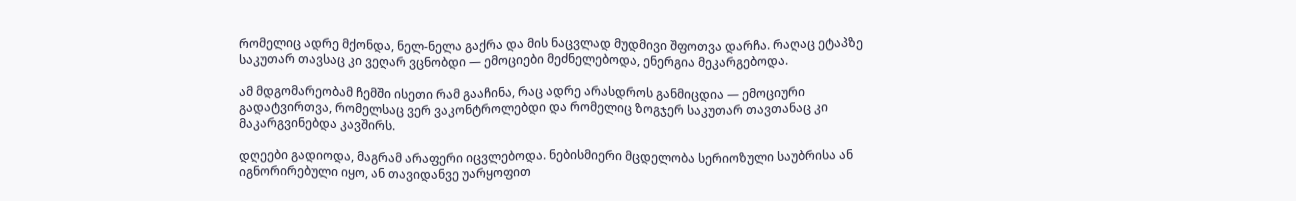რომელიც ადრე მქონდა, ნელ-ნელა გაქრა და მის ნაცვლად მუდმივი შფოთვა დარჩა. რაღაც ეტაპზე საკუთარ თავსაც კი ვეღარ ვცნობდი — ემოციები მეძნელებოდა, ენერგია მეკარგებოდა.

ამ მდგომარეობამ ჩემში ისეთი რამ გააჩინა, რაც ადრე არასდროს განმიცდია — ემოციური გადატვირთვა, რომელსაც ვერ ვაკონტროლებდი და რომელიც ზოგჯერ საკუთარ თავთანაც კი მაკარგვინებდა კავშირს.

დღეები გადიოდა, მაგრამ არაფერი იცვლებოდა. ნებისმიერი მცდელობა სერიოზული საუბრისა ან იგნორირებული იყო, ან თავიდანვე უარყოფით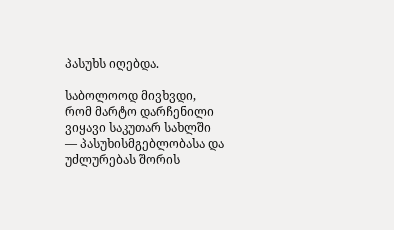პასუხს იღებდა.

საბოლოოდ მივხვდი, რომ მარტო დარჩენილი ვიყავი საკუთარ სახლში — პასუხისმგებლობასა და უძლურებას შორის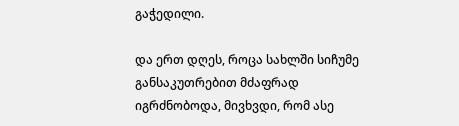გაჭედილი.

და ერთ დღეს, როცა სახლში სიჩუმე განსაკუთრებით მძაფრად იგრძნობოდა, მივხვდი, რომ ასე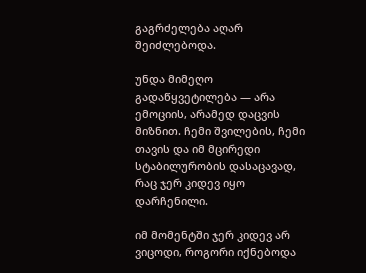გაგრძელება აღარ შეიძლებოდა.

უნდა მიმეღო გადაწყვეტილება — არა ემოციის, არამედ დაცვის მიზნით. ჩემი შვილების, ჩემი თავის და იმ მცირედი სტაბილურობის დასაცავად, რაც ჯერ კიდევ იყო დარჩენილი.

იმ მომენტში ჯერ კიდევ არ ვიცოდი, როგორი იქნებოდა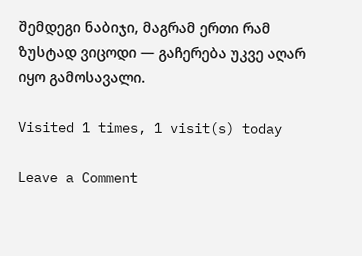შემდეგი ნაბიჯი, მაგრამ ერთი რამ ზუსტად ვიცოდი — გაჩერება უკვე აღარ იყო გამოსავალი.

Visited 1 times, 1 visit(s) today

Leave a Comment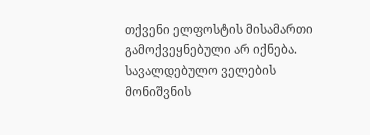თქვენი ელფოსტის მისამართი გამოქვეყნებული არ იქნება. სავალდებულო ველების მონიშვნის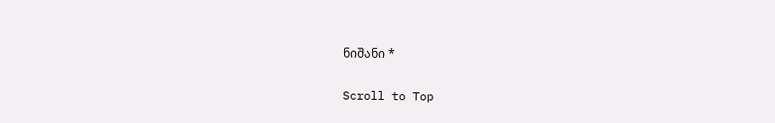ნიშანი *

Scroll to Top